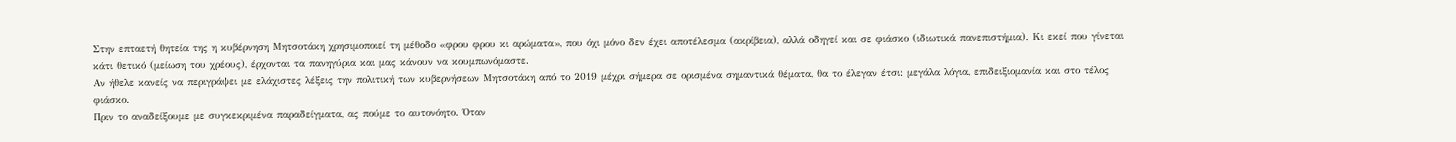Στην επταετή θητεία της η κυβέρνηση Μητσοτάκη χρησιμοποιεί τη μέθοδο «φρου φρου κι αρώματα», που όχι μόνο δεν έχει αποτέλεσμα (ακρίβεια), αλλά οδηγεί και σε φιάσκο (ιδιωτικά πανεπιστήμια). Κι εκεί που γίνεται κάτι θετικό (μείωση του χρέους), έρχονται τα πανηγύρια και μας κάνουν να κουμπωνόμαστε.
Αν ήθελε κανείς να περιγράψει με ελάχιστες λέξεις την πολιτική των κυβερνήσεων Μητσοτάκη από το 2019 μέχρι σήμερα σε ορισμένα σημαντικά θέματα, θα το έλεγαν έτσι: μεγάλα λόγια, επιδειξιομανία και στο τέλος φιάσκο.
Πριν το αναδείξουμε με συγκεκριμένα παραδείγματα, ας πούμε το αυτονόητο. Όταν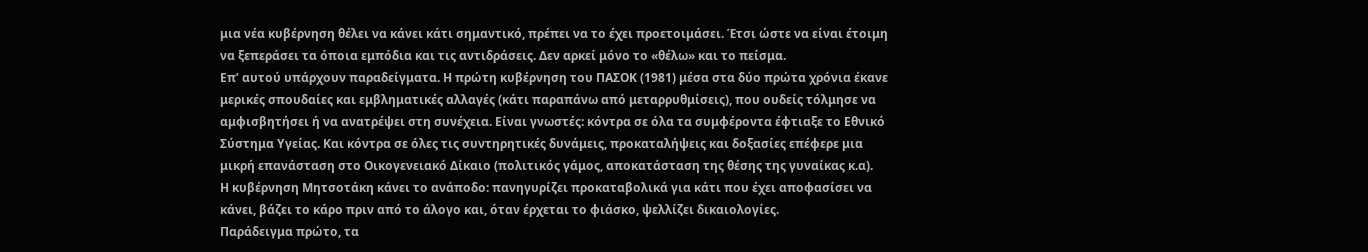μια νέα κυβέρνηση θέλει να κάνει κάτι σημαντικό, πρέπει να το έχει προετοιμάσει. Έτσι ώστε να είναι έτοιμη να ξεπεράσει τα όποια εμπόδια και τις αντιδράσεις. Δεν αρκεί μόνο το «θέλω» και το πείσμα.
Επ’ αυτού υπάρχουν παραδείγματα. Η πρώτη κυβέρνηση του ΠΑΣΟΚ (1981) μέσα στα δύο πρώτα χρόνια έκανε μερικές σπουδαίες και εμβληματικές αλλαγές (κάτι παραπάνω από μεταρρυθμίσεις), που ουδείς τόλμησε να αμφισβητήσει ή να ανατρέψει στη συνέχεια. Είναι γνωστές: κόντρα σε όλα τα συμφέροντα έφτιαξε το Εθνικό Σύστημα Υγείας. Και κόντρα σε όλες τις συντηρητικές δυνάμεις, προκαταλήψεις και δοξασίες επέφερε μια μικρή επανάσταση στο Οικογενειακό Δίκαιο (πολιτικός γάμος, αποκατάσταση της θέσης της γυναίκας κ.α).
Η κυβέρνηση Μητσοτάκη κάνει το ανάποδο: πανηγυρίζει προκαταβολικά για κάτι που έχει αποφασίσει να κάνει, βάζει το κάρο πριν από το άλογο και, όταν έρχεται το φιάσκο, ψελλίζει δικαιολογίες.
Παράδειγμα πρώτο, τα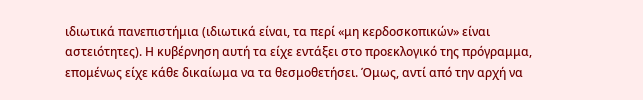ιδιωτικά πανεπιστήμια (ιδιωτικά είναι, τα περί «μη κερδοσκοπικών» είναι αστειότητες). Η κυβέρνηση αυτή τα είχε εντάξει στο προεκλογικό της πρόγραμμα, επομένως είχε κάθε δικαίωμα να τα θεσμοθετήσει. Όμως, αντί από την αρχή να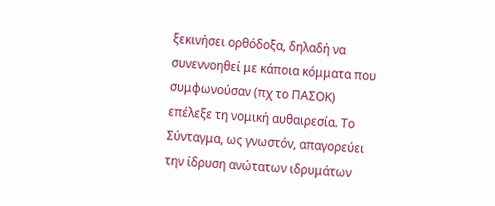ξεκινήσει ορθόδοξα, δηλαδή να συνεννοηθεί με κάποια κόμματα που συμφωνούσαν (πχ το ΠΑΣΟΚ) επέλεξε τη νομική αυθαιρεσία. Το Σύνταγμα, ως γνωστόν, απαγορεύει την ίδρυση ανώτατων ιδρυμάτων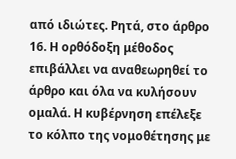από ιδιώτες. Ρητά, στο άρθρο 16. Η ορθόδοξη μέθοδος επιβάλλει να αναθεωρηθεί το άρθρο και όλα να κυλήσουν ομαλά. Η κυβέρνηση επέλεξε το κόλπο της νομοθέτησης με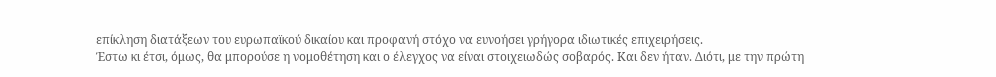επίκληση διατάξεων του ευρωπαϊκού δικαίου και προφανή στόχο να ευνοήσει γρήγορα ιδιωτικές επιχειρήσεις.
Έστω κι έτσι, όμως, θα μπορούσε η νομοθέτηση και ο έλεγχος να είναι στοιχειωδώς σοβαρός. Και δεν ήταν. Διότι, με την πρώτη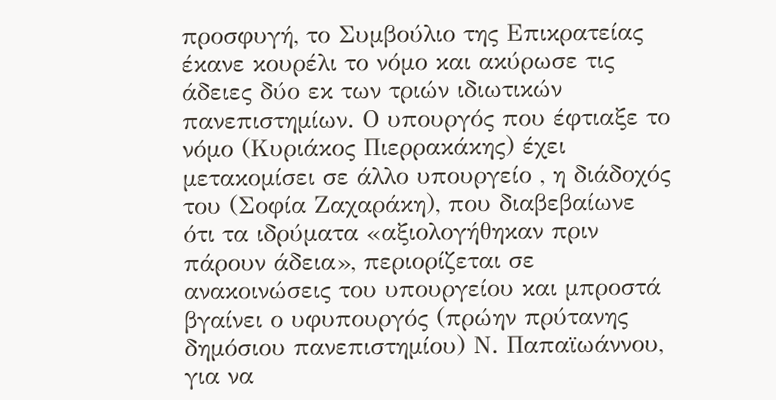προσφυγή, το Συμβούλιο της Επικρατείας έκανε κουρέλι το νόμο και ακύρωσε τις άδειες δύο εκ των τριών ιδιωτικών πανεπιστημίων. Ο υπουργός που έφτιαξε το νόμο (Κυριάκος Πιερρακάκης) έχει μετακομίσει σε άλλο υπουργείο , η διάδοχός του (Σοφία Ζαχαράκη), που διαβεβαίωνε ότι τα ιδρύματα «αξιολογήθηκαν πριν πάρουν άδεια», περιορίζεται σε ανακοινώσεις του υπουργείου και μπροστά βγαίνει ο υφυπουργός (πρώην πρύτανης δημόσιου πανεπιστημίου) Ν. Παπαϊωάννου, για να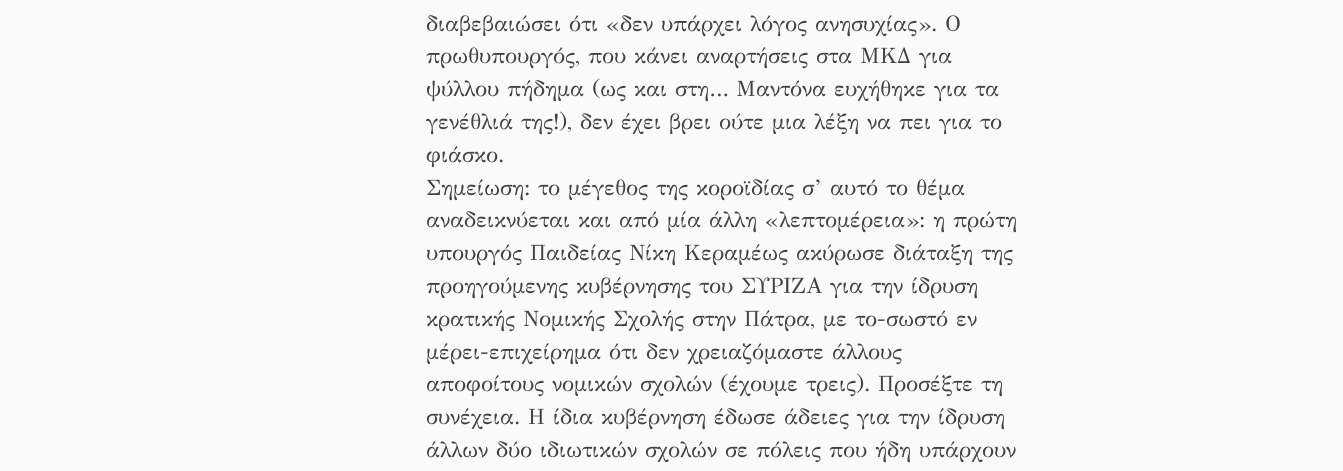διαβεβαιώσει ότι «δεν υπάρχει λόγος ανησυχίας». Ο πρωθυπουργός, που κάνει αναρτήσεις στα ΜΚΔ για ψύλλου πήδημα (ως και στη… Μαντόνα ευχήθηκε για τα γενέθλιά της!), δεν έχει βρει ούτε μια λέξη να πει για το φιάσκο.
Σημείωση: το μέγεθος της κοροϊδίας σ’ αυτό το θέμα αναδεικνύεται και από μία άλλη «λεπτομέρεια»: η πρώτη υπουργός Παιδείας Νίκη Κεραμέως ακύρωσε διάταξη της προηγούμενης κυβέρνησης του ΣΥΡΙΖΑ για την ίδρυση κρατικής Νομικής Σχολής στην Πάτρα, με το-σωστό εν μέρει-επιχείρημα ότι δεν χρειαζόμαστε άλλους αποφοίτους νομικών σχολών (έχουμε τρεις). Προσέξτε τη συνέχεια. Η ίδια κυβέρνηση έδωσε άδειες για την ίδρυση άλλων δύο ιδιωτικών σχολών σε πόλεις που ήδη υπάρχουν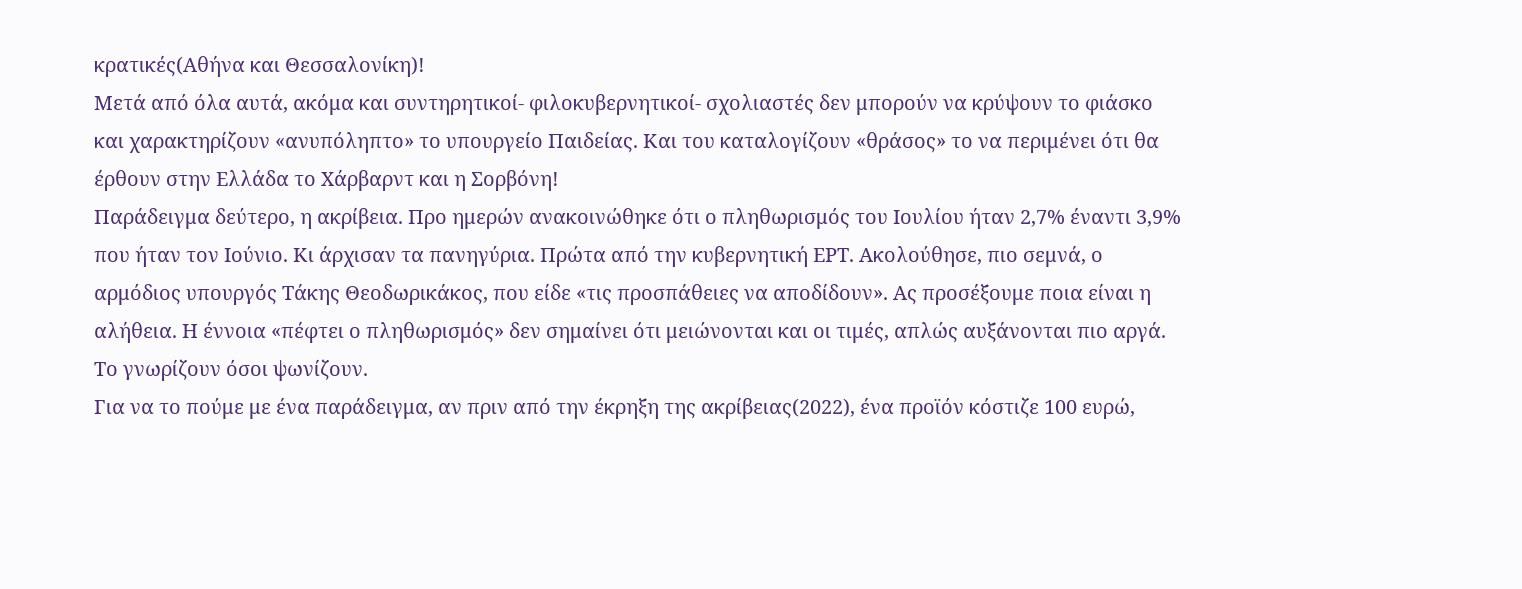κρατικές(Αθήνα και Θεσσαλονίκη)!
Μετά από όλα αυτά, ακόμα και συντηρητικοί- φιλοκυβερνητικοί- σχολιαστές δεν μπορούν να κρύψουν το φιάσκο και χαρακτηρίζουν «ανυπόληπτο» το υπουργείο Παιδείας. Και του καταλογίζουν «θράσος» το να περιμένει ότι θα έρθουν στην Ελλάδα το Χάρβαρντ και η Σορβόνη!
Παράδειγμα δεύτερο, η ακρίβεια. Προ ημερών ανακοινώθηκε ότι ο πληθωρισμός του Ιουλίου ήταν 2,7% έναντι 3,9% που ήταν τον Ιούνιο. Κι άρχισαν τα πανηγύρια. Πρώτα από την κυβερνητική ΕΡΤ. Ακολούθησε, πιο σεμνά, ο αρμόδιος υπουργός Τάκης Θεοδωρικάκος, που είδε «τις προσπάθειες να αποδίδουν». Ας προσέξουμε ποια είναι η αλήθεια. Η έννοια «πέφτει ο πληθωρισμός» δεν σημαίνει ότι μειώνονται και οι τιμές, απλώς αυξάνονται πιο αργά. Το γνωρίζουν όσοι ψωνίζουν.
Για να το πούμε με ένα παράδειγμα, αν πριν από την έκρηξη της ακρίβειας(2022), ένα προϊόν κόστιζε 100 ευρώ,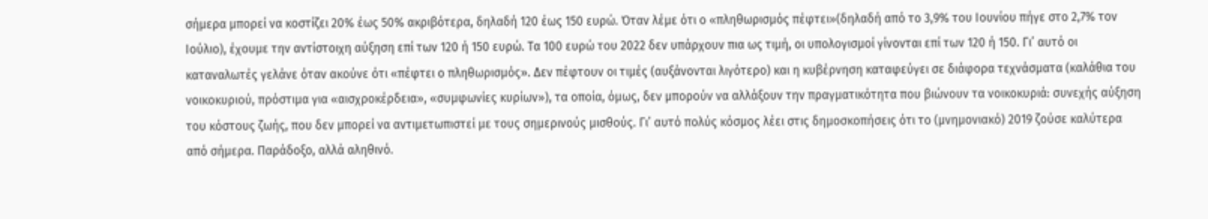σήμερα μπορεί να κοστίζει 20% έως 50% ακριβότερα, δηλαδή 120 έως 150 ευρώ. Όταν λέμε ότι ο «πληθωρισμός πέφτει»(δηλαδή από το 3,9% του Ιουνίου πήγε στο 2,7% τον Ιούλιο), έχουμε την αντίστοιχη αύξηση επί των 120 ή 150 ευρώ. Τα 100 ευρώ του 2022 δεν υπάρχουν πια ως τιμή, οι υπολογισμοί γίνονται επί των 120 ή 150. Γι’ αυτό οι καταναλωτές γελάνε όταν ακούνε ότι «πέφτει ο πληθωρισμός». Δεν πέφτουν οι τιμές (αυξάνονται λιγότερο) και η κυβέρνηση καταφεύγει σε διάφορα τεχνάσματα (καλάθια του νοικοκυριού, πρόστιμα για «αισχροκέρδεια», «συμφωνίες κυρίων»), τα οποία, όμως, δεν μπορούν να αλλάξουν την πραγματικότητα που βιώνουν τα νοικοκυριά: συνεχής αύξηση του κόστους ζωής, που δεν μπορεί να αντιμετωπιστεί με τους σημερινούς μισθούς. Γι’ αυτό πολύς κόσμος λέει στις δημοσκοπήσεις ότι το (μνημονιακό) 2019 ζούσε καλύτερα από σήμερα. Παράδοξο, αλλά αληθινό.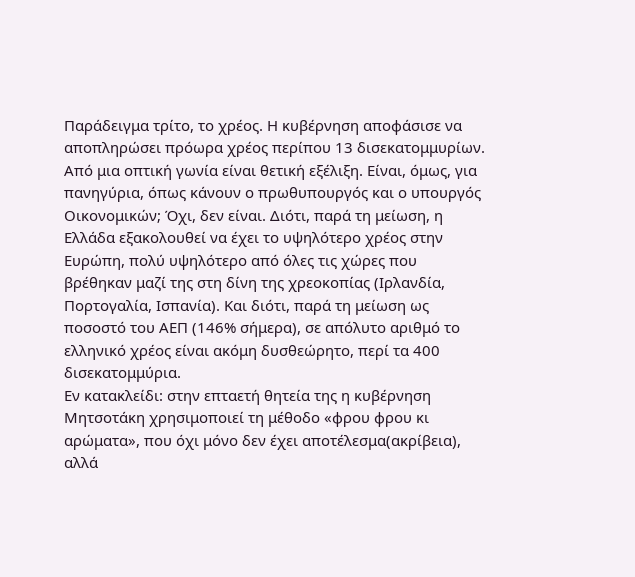Παράδειγμα τρίτο, το χρέος. Η κυβέρνηση αποφάσισε να αποπληρώσει πρόωρα χρέος περίπου 13 δισεκατομμυρίων. Από μια οπτική γωνία είναι θετική εξέλιξη. Είναι, όμως, για πανηγύρια, όπως κάνουν ο πρωθυπουργός και ο υπουργός Οικονομικών; Όχι, δεν είναι. Διότι, παρά τη μείωση, η Ελλάδα εξακολουθεί να έχει το υψηλότερο χρέος στην Ευρώπη, πολύ υψηλότερο από όλες τις χώρες που βρέθηκαν μαζί της στη δίνη της χρεοκοπίας (Ιρλανδία, Πορτογαλία, Ισπανία). Και διότι, παρά τη μείωση ως ποσοστό του ΑΕΠ (146% σήμερα), σε απόλυτο αριθμό το ελληνικό χρέος είναι ακόμη δυσθεώρητο, περί τα 400 δισεκατομμύρια.
Εν κατακλείδι: στην επταετή θητεία της η κυβέρνηση Μητσοτάκη χρησιμοποιεί τη μέθοδο «φρου φρου κι αρώματα», που όχι μόνο δεν έχει αποτέλεσμα(ακρίβεια), αλλά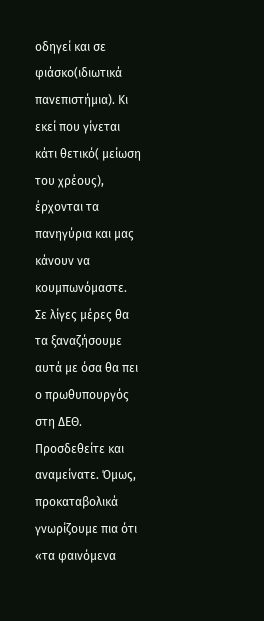οδηγεί και σε φιάσκο(ιδιωτικά πανεπιστήμια). Κι εκεί που γίνεται κάτι θετικό( μείωση του χρέους), έρχονται τα πανηγύρια και μας κάνουν να κουμπωνόμαστε.
Σε λίγες μέρες θα τα ξαναζήσουμε αυτά με όσα θα πει ο πρωθυπουργός στη ΔΕΘ. Προσδεθείτε και αναμείνατε. Όμως, προκαταβολικά γνωρίζουμε πια ότι «τα φαινόμενα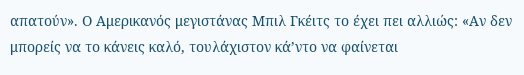απατούν». Ο Αμερικανός μεγιστάνας Μπιλ Γκέιτς το έχει πει αλλιώς: «Αν δεν μπορείς να το κάνεις καλό, τουλάχιστον κά’ντο να φαίνεται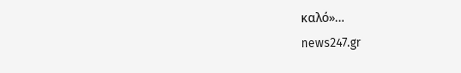καλό»…
news247.gr